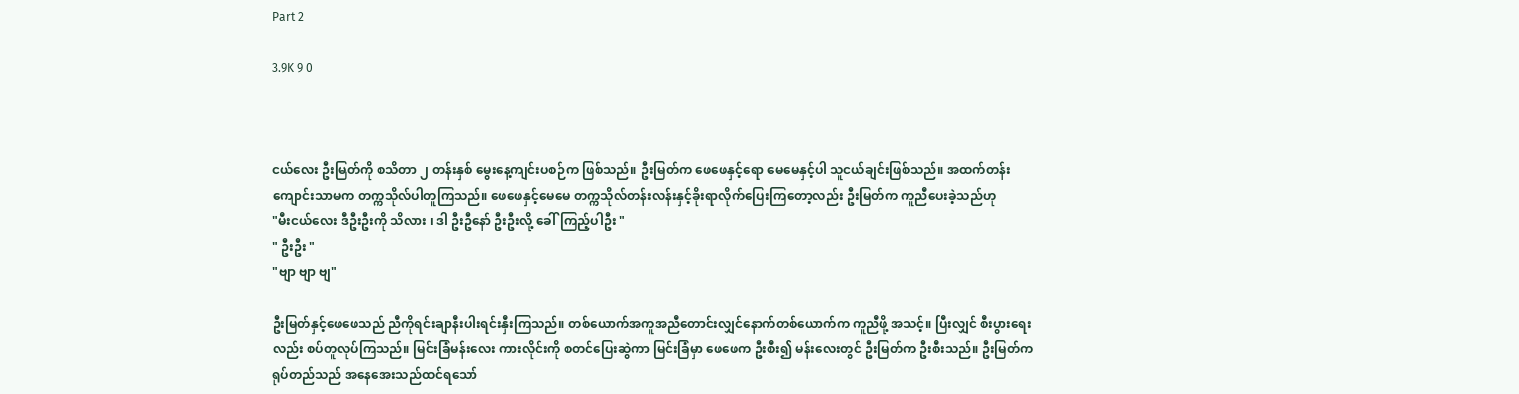Part 2

3.9K 9 0



ငယ်လေး ဦးမြတ်ကို စသိတာ ၂ တန်းနှစ် မွေးနေ့ကျင်းပစဉ်က ဖြစ်သည်။ ဦးမြတ်က ဖေဖေနှင့်ရော မေမေနှင့်ပါ သူငယ်ချင်းဖြစ်သည်။ အထက်တန်းကျောင်းသာမက တက္ကသိုလ်ပါတူကြသည်။ ဖေဖေနှင့်မေမေ ‌တက္ကသိုလ်တန်းလန်းနှင့်ခိုးရာလိုက်ပြေးကြတော့လည်း ဦးမြတ်က ကူညီပေးခဲ့သည်ဟု
"မီးငယ်လေး ဒီဦးဦးကို သိလား ၊ ဒါ ဦးဦနော် ဦးဦးလို့ ခေါ်ကြည့်ပါဦး "
" ဦးဦး "
"ဗျာ ဗျာ ဗျ"

ဦးမြတ်နှင့်ဖေဖေသည် ညီကိုရင်းချာနီးပါးရင်းနှီးကြသည်။ တစ်ယောက်အကူအညီတောင်းလျှင်နောက်တစ်ယောက်က ကူညီဖို့ အသင့်။ ပြီးလျှင် စီးပွားရေးလည်း စပ်တူလုပ်ကြသည်။ မြင်းခြံမန်းလေး ကားလိုင်းကို စတင်ပြေးဆွဲကာ မြင်းခြံမှာ ဖေဖေက ဦးစီး၍ မန်းလေးတွင် ဦးမြတ်က ဦးစီးသည်။ ဦးမြတ်က ရုပ်တည်သည် အနေအေးသည်ထင်ရသော်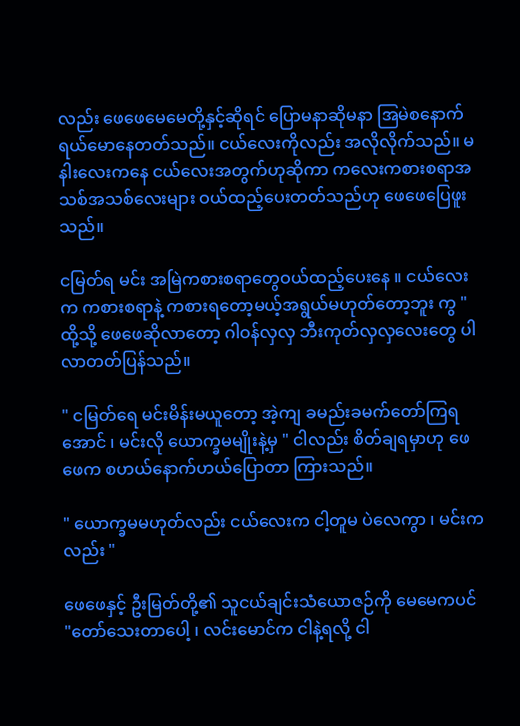လည်း ဖေဖေမေမေတို့နှင့်ဆိုရင် ပြောမနာဆိုမနာ အြမဲစနောက်ရယ်မောနေတတ်သည်။ ငယ်လေးကိုလည်း အလိုလိုက်သည်။ မနါးလေးကနေ ငယ်လေးအတွက်ဟုဆိုကာ ကလေးကစားစရာအသစ်အသစ်လေးများ ဝယ်ထည့်ပေးတတ်သည်ဟု ဖေဖေပြေဖူးသည်။

ငမြတ်ရ မင်း အမြဲကစားစရာတွေဝယ်ထည့်ပေးနေ ။ ငယ်လေးက ကစားစရာနဲ့ ကစားရတော့မယ့်အရွယ်မဟုတ်တော့ဘူး ကွ "
ထို့သို့ ဖေဖေဆိုလာတော့ ဂါဝန်လှလှ ဘီးကုတ်လှလှလေးတွေ ပါလာတတ်ပြန်သည်။

" ငမြတ်ရေ မင်းမိန်းမယူတော့ အဲ့ကျ ခမည်းခမက်တော်ကြရအောင် ၊ မင်းလို ယောက္ခမမျိုးနဲ့မှ " ငါလည်း စိတ်ချရမှာဟု ဖေဖေက စဟယ်နောက်ဟယ်ပြောတာ ကြားသည်။

" ယောက္ခမမဟုတ်လည်း ငယ်လေးက ငါ့တူမ ပဲလေကွာ ၊ မင်းကလည်း "

ဖေဖေနှင့် ဦးမြတ်တို့၏ သူငယ်ချင်းသံယောဇဉ်ကို မေမေကပင် "တော်သေးတာပေါ့ ၊ လင်းမောင်က ငါနဲ့ရလို့ ငါ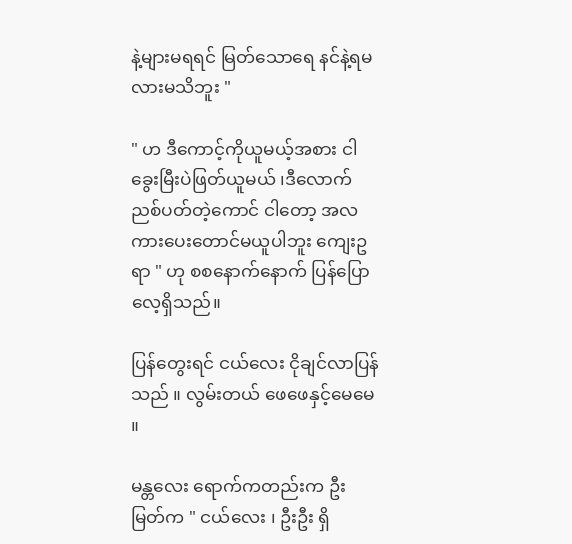နဲ့များမရရင် မြတ်သောရေ နင်နဲ့ရမလားမသိဘူး "

" ဟ ဒီကောင့်ကိုယူမယ့်အစား ငါ ခွေးမြီးပဲဖြတ်ယူမယ် ၊ဒီလောက်ညစ်ပတ်တဲ့ကောင် ငါတော့ အလကားပေးတောင်မယူပါဘူး ကျေးဥ ရာ " ဟု စစနောက်နောက် ပြန်ပြောလေ့ရှိသည်။

ပြန်တွေးရင် ငယ်လေး ငိုချင်လာပြန်သည် ။ လွမ်းတယ် ဖေဖေနှင့်မေမေ ။

မန္တလေး ရောက်ကတည်းက ဦးမြတ်က " ငယ်လေး ၊ ဦးဦး ရှိ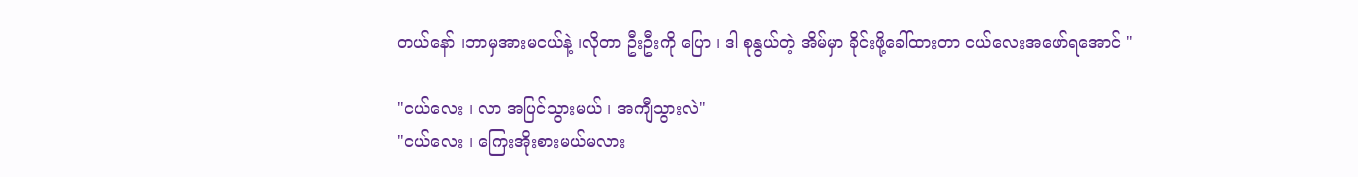တယ်နော် ၊ဘာမှအားမငယ်နဲ့ ၊လိုတာ ဦးဦးကို ပြော ၊ ဒါ စုနွယ်တဲ့ အိမ်မှာ ခိုင်းဖို့ခေါ်ထားတာ ငယ်လေးအဖော်ရအောင် "

"ငယ်လေး ၊ လာ အပြင်သွားမယ် ၊ အကျီသွားလဲ"
"ငယ်လေး ၊ ကြေးအိုးစားမယ်မလား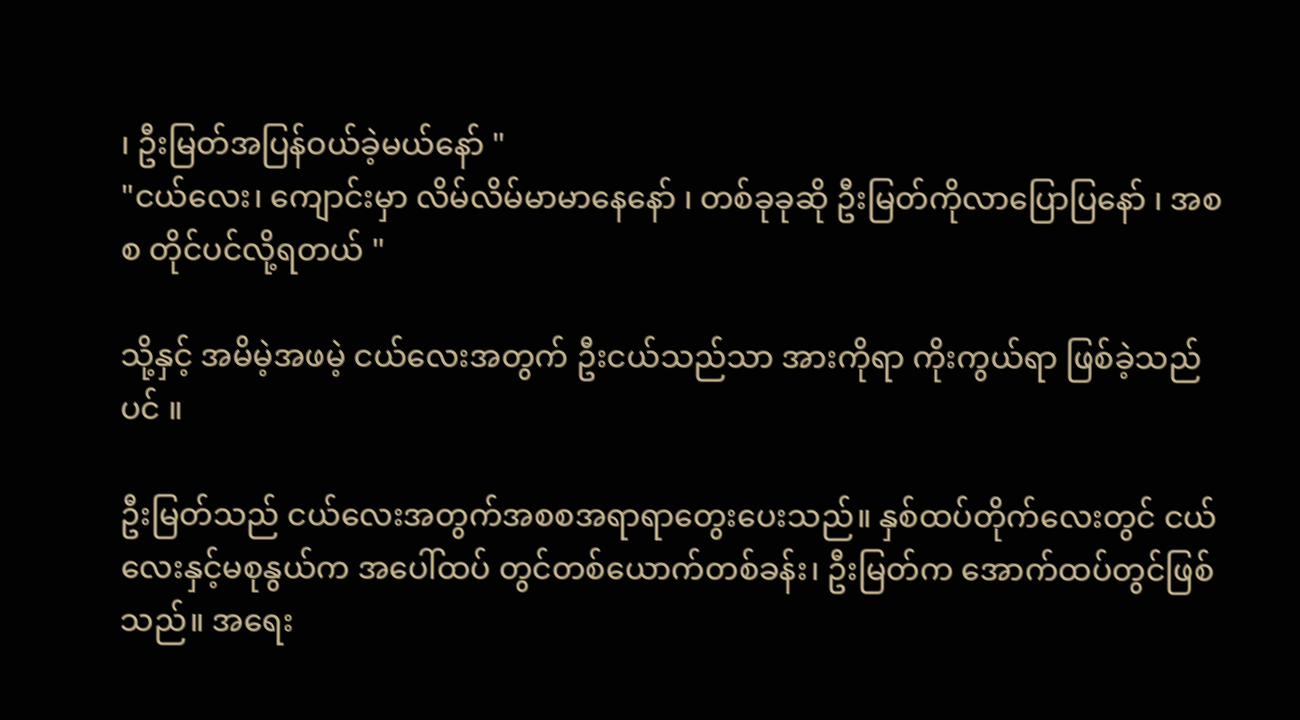၊ ဦးမြတ်အပြန်ဝယ်ခဲ့မယ်နော် "
"ငယ်လေး၊ ကျောင်းမှာ လိမ်လိမ်မာမာနေနော် ၊ တစ်ခုခုဆို ဦးမြတ်ကိုလာပြောပြနော် ၊ အစစ တိုင်ပင်လို့ရတယ် "

သို့နှင့် အမိမဲ့အဖမဲ့ ငယ်လေးအတွက် ဦးငယ်သည်သာ အားကိုရာ ကိုးကွယ်ရာ ဖြစ်ခဲ့သည်ပင် ။

ဦးမြတ်သည် ငယ်လေးအတွက်အစစအရာရာတွေးပေးသည်။ နှစ်ထပ်တိုက်လေးတွင် ငယ်လေးနှင့်မစုနွယ်က အပေါ်ထပ် တွင်တစ်ယောက်တစ်ခန်း၊ ဦးမြတ်က အောက်ထပ်တွင်ဖြစ်သည်။ အရေး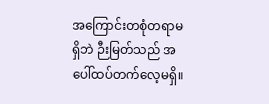အကြောင်းတစုံတရာမရှိဘဲ ဉီးမြတ်သည် အပေါ်ထပ်တက်လေ့မရှိ။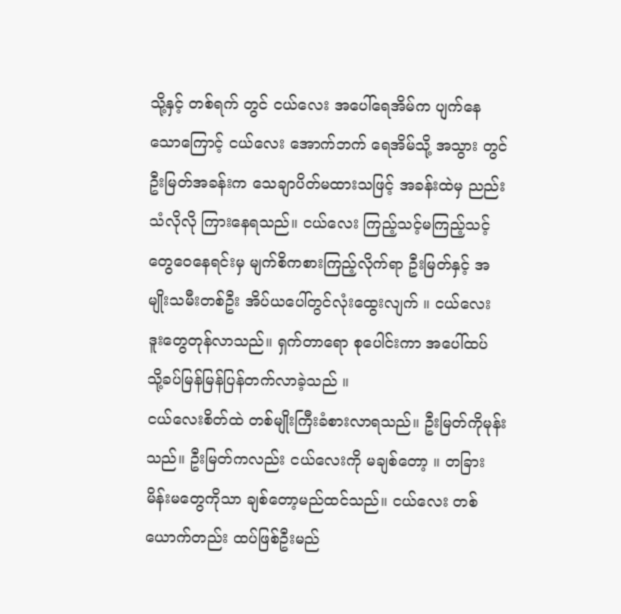သို့နှင့် တစ်ရက် တွင် ငယ်လေး အပေါ်ရေအိမ်က ပျက်နေသောကြောင့် ငယ်လေး အောက်ဘက် ရေအိမ်သို့ အသွား တွင် ဦးမြတ်အခန်းက သေချာပိတ်မထားသဖြင့် အခန်းထဲမှ ညည်းသံလိုလို ကြားနေရသည်။ ငယ်လေး ကြည့်သင့်မကြည့်သင့် တွေဝေနေရင်းမှ မျက်စိကစားကြည့်လိုက်ရာ ဦးမြတ်နှင့် အမျိုးသမီးတစ်ဦး အိပ်ယပေါ်တွင်လုံးထွေးလျက် ။ ငယ်လေး ဒူးတွေတုန်လာသည်။ ရှက်တာရော စုပေါင်းကာ အပေါ်ထပ် သို့ခပ်မြန်မြန်ပြန်တက်လာခဲ့သည် ။
ငယ်လေးစိတ်ထဲ တစ်မျိုးကြီးခံစားလာရသည်။ ဦးမြတ်ကိုမုန်းသည်။ ဦးမြတ်ကလည်း ငယ်လေးကို မချစ်တော့ ။ တခြားမိန်းမတွေကိုသာ ချစ်တော့မည်ထင်သည်။ ငယ်လေး တစ်ယောက်တည်း ထပ်ဖြစ်ဦးမည်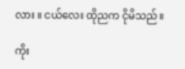လား ။ ငယ်လေး ထိုညက ငိုမိသည်။

ကိုး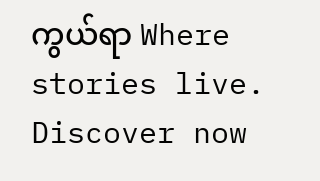ကွယ်ရာ Where stories live. Discover now